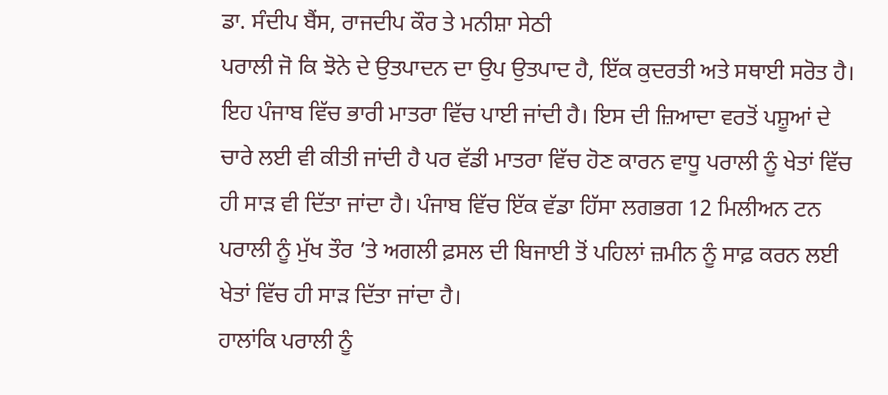ਡਾ. ਸੰਦੀਪ ਬੈਂਸ, ਰਾਜਦੀਪ ਕੌਰ ਤੇ ਮਨੀਸ਼ਾ ਸੇਠੀ
ਪਰਾਲੀ ਜੋ ਕਿ ਝੋਨੇ ਦੇ ਉਤਪਾਦਨ ਦਾ ਉਪ ਉਤਪਾਦ ਹੈ, ਇੱਕ ਕੁਦਰਤੀ ਅਤੇ ਸਥਾਈ ਸਰੋਤ ਹੈ। ਇਹ ਪੰਜਾਬ ਵਿੱਚ ਭਾਰੀ ਮਾਤਰਾ ਵਿੱਚ ਪਾਈ ਜਾਂਦੀ ਹੈ। ਇਸ ਦੀ ਜ਼ਿਆਦਾ ਵਰਤੋਂ ਪਸ਼ੂਆਂ ਦੇ ਚਾਰੇ ਲਈ ਵੀ ਕੀਤੀ ਜਾਂਦੀ ਹੈ ਪਰ ਵੱਡੀ ਮਾਤਰਾ ਵਿੱਚ ਹੋਣ ਕਾਰਨ ਵਾਧੂ ਪਰਾਲੀ ਨੂੰ ਖੇਤਾਂ ਵਿੱਚ ਹੀ ਸਾੜ ਵੀ ਦਿੱਤਾ ਜਾਂਦਾ ਹੈ। ਪੰਜਾਬ ਵਿੱਚ ਇੱਕ ਵੱਡਾ ਹਿੱਸਾ ਲਗਭਗ 12 ਮਿਲੀਅਨ ਟਨ ਪਰਾਲੀ ਨੂੰ ਮੁੱਖ ਤੌਰ ’ਤੇ ਅਗਲੀ ਫ਼ਸਲ ਦੀ ਬਿਜਾਈ ਤੋਂ ਪਹਿਲਾਂ ਜ਼ਮੀਨ ਨੂੰ ਸਾਫ਼ ਕਰਨ ਲਈ ਖੇਤਾਂ ਵਿੱਚ ਹੀ ਸਾੜ ਦਿੱਤਾ ਜਾਂਦਾ ਹੈ।
ਹਾਲਾਂਕਿ ਪਰਾਲੀ ਨੂੰ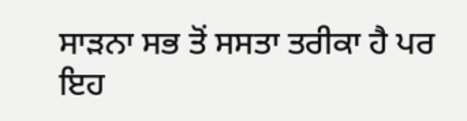ਸਾੜਨਾ ਸਭ ਤੋਂ ਸਸਤਾ ਤਰੀਕਾ ਹੈ ਪਰ ਇਹ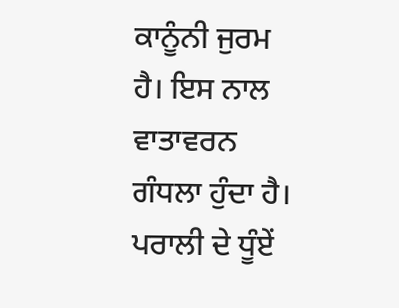ਕਾਨੂੰਨੀ ਜੁਰਮ ਹੈ। ਇਸ ਨਾਲ ਵਾਤਾਵਰਨ ਗੰਧਲਾ ਹੁੰਦਾ ਹੈ। ਪਰਾਲੀ ਦੇ ਧੂੰਏਂ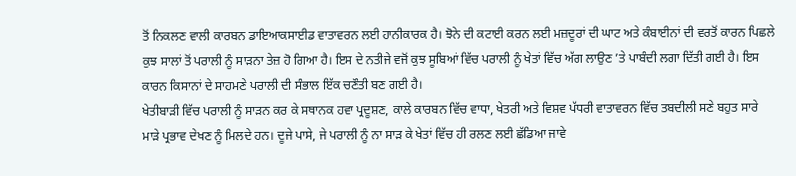ਤੋਂ ਨਿਕਲਣ ਵਾਲੀ ਕਾਰਬਨ ਡਾਇਆਕਸਾਈਡ ਵਾਤਾਵਰਨ ਲਈ ਹਾਨੀਕਾਰਕ ਹੈ। ਝੋਨੇ ਦੀ ਕਟਾਈ ਕਰਨ ਲਈ ਮਜ਼ਦੂਰਾਂ ਦੀ ਘਾਟ ਅਤੇ ਕੰਬਾਈਨਾਂ ਦੀ ਵਰਤੋਂ ਕਾਰਨ ਪਿਛਲੇ ਕੁਝ ਸਾਲਾਂ ਤੋਂ ਪਰਾਲੀ ਨੂੰ ਸਾੜਨਾ ਤੇਜ਼ ਹੋ ਗਿਆ ਹੈ। ਇਸ ਦੇ ਨਤੀਜੇ ਵਜੋਂ ਕੁਝ ਸੂਬਿਆਂ ਵਿੱਚ ਪਰਾਲੀ ਨੂੰ ਖੇਤਾਂ ਵਿੱਚ ਅੱਗ ਲਾਉਣ ’ਤੇ ਪਾਬੰਦੀ ਲਗਾ ਦਿੱਤੀ ਗਈ ਹੈ। ਇਸ ਕਾਰਨ ਕਿਸਾਨਾਂ ਦੇ ਸਾਹਮਣੇ ਪਰਾਲੀ ਦੀ ਸੰਭਾਲ ਇੱਕ ਚਣੌਤੀ ਬਣ ਗਈ ਹੈ।
ਖੇਤੀਬਾੜੀ ਵਿੱਚ ਪਰਾਲੀ ਨੂੰ ਸਾੜਨ ਕਰ ਕੇ ਸਥਾਨਕ ਹਵਾ ਪ੍ਰਦੂਸ਼ਣ, ਕਾਲੇ ਕਾਰਬਨ ਵਿੱਚ ਵਾਧਾ, ਖੇਤਰੀ ਅਤੇ ਵਿਸ਼ਵ ਪੱਧਰੀ ਵਾਤਾਵਰਨ ਵਿੱਚ ਤਬਦੀਲੀ ਸਣੇ ਬਹੁਤ ਸਾਰੇ ਮਾੜੇ ਪ੍ਰਭਾਵ ਦੇਖਣ ਨੂੰ ਮਿਲਦੇ ਹਨ। ਦੂਜੇ ਪਾਸੇ, ਜੇ ਪਰਾਲੀ ਨੂੰ ਨਾ ਸਾੜ ਕੇ ਖੇਤਾਂ ਵਿੱਚ ਹੀ ਰਲਣ ਲਈ ਛੱਡਿਆ ਜਾਵੇ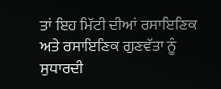ਤਾਂ ਇਹ ਮਿੱਟੀ ਦੀਆਂ ਰਸਾਇਣਿਕ ਅਤੇ ਰਸਾਇਣਿਕ ਗੁਣਵੱਤਾ ਨੂੰ ਸੁਧਾਰਦੀ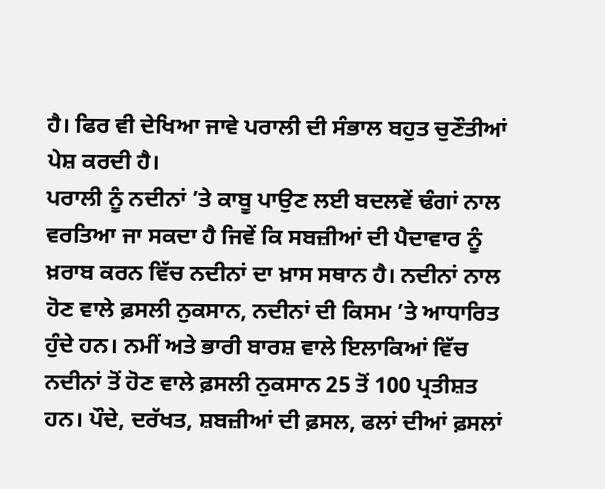ਹੈ। ਫਿਰ ਵੀ ਦੇਖਿਆ ਜਾਵੇ ਪਰਾਲੀ ਦੀ ਸੰਭਾਲ ਬਹੁਤ ਚੁਣੌਤੀਆਂ ਪੇਸ਼ ਕਰਦੀ ਹੈ।
ਪਰਾਲੀ ਨੂੰ ਨਦੀਨਾਂ ’ਤੇ ਕਾਬੂ ਪਾਉਣ ਲਈ ਬਦਲਵੇਂ ਢੰਗਾਂ ਨਾਲ ਵਰਤਿਆ ਜਾ ਸਕਦਾ ਹੈ ਜਿਵੇਂ ਕਿ ਸਬਜ਼ੀਆਂ ਦੀ ਪੈਦਾਵਾਰ ਨੂੰ ਖ਼ਰਾਬ ਕਰਨ ਵਿੱਚ ਨਦੀਨਾਂ ਦਾ ਖ਼ਾਸ ਸਥਾਨ ਹੈ। ਨਦੀਨਾਂ ਨਾਲ ਹੋਣ ਵਾਲੇ ਫ਼ਸਲੀ ਨੁਕਸਾਨ, ਨਦੀਨਾਂ ਦੀ ਕਿਸਮ ’ਤੇ ਆਧਾਰਿਤ ਹੁੰਦੇ ਹਨ। ਨਮੀਂ ਅਤੇ ਭਾਰੀ ਬਾਰਸ਼ ਵਾਲੇ ਇਲਾਕਿਆਂ ਵਿੱਚ ਨਦੀਨਾਂ ਤੋਂ ਹੋਣ ਵਾਲੇ ਫ਼ਸਲੀ ਨੁਕਸਾਨ 25 ਤੋਂ 100 ਪ੍ਰਤੀਸ਼ਤ ਹਨ। ਪੌਦੇ, ਦਰੱਖਤ, ਸ਼ਬਜ਼ੀਆਂ ਦੀ ਫ਼ਸਲ, ਫਲਾਂ ਦੀਆਂ ਫ਼ਸਲਾਂ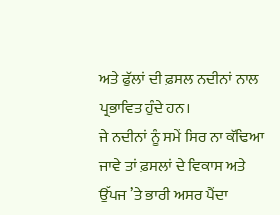ਅਤੇ ਫੁੱਲਾਂ ਦੀ ਫ਼ਸਲ ਨਦੀਨਾਂ ਨਾਲ ਪ੍ਰਭਾਵਿਤ ਹੁੰਦੇ ਹਨ।
ਜੇ ਨਦੀਨਾਂ ਨੂੰ ਸਮੇਂ ਸਿਰ ਨਾ ਕੱਢਿਆ ਜਾਵੇ ਤਾਂ ਫ਼ਸਲਾਂ ਦੇ ਵਿਕਾਸ ਅਤੇ ਉੱਪਜ ’ਤੇ ਭਾਰੀ ਅਸਰ ਪੈਂਦਾ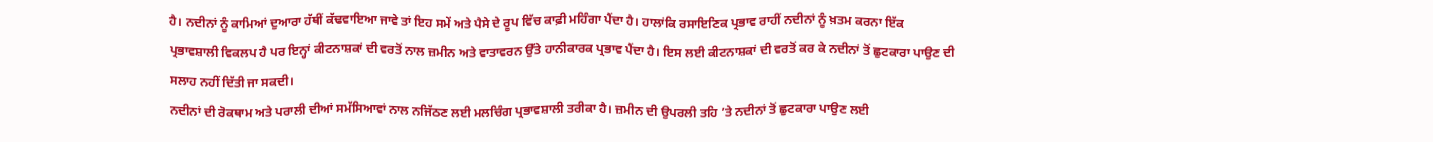ਹੈ। ਨਦੀਨਾਂ ਨੂੰ ਕਾਮਿਆਂ ਦੁਆਰਾ ਹੱਥੀਂ ਕੱਢਵਾਇਆ ਜਾਵੇ ਤਾਂ ਇਹ ਸਮੇਂ ਅਤੇ ਪੈਸੇ ਦੇ ਰੂਪ ਵਿੱਚ ਕਾਫ਼ੀ ਮਹਿੰਗਾ ਪੈਂਦਾ ਹੈ। ਹਾਲਾਂਕਿ ਰਸਾਇਣਿਕ ਪ੍ਰਭਾਵ ਰਾਹੀਂ ਨਦੀਨਾਂ ਨੂੰ ਖ਼ਤਮ ਕਰਨਾ ਇੱਕ ਪ੍ਰਭਾਵਸ਼ਾਲੀ ਵਿਕਲਪ ਹੈ ਪਰ ਇਨ੍ਹਾਂ ਕੀਟਨਾਸ਼ਕਾਂ ਦੀ ਵਰਤੋਂ ਨਾਲ ਜ਼ਮੀਨ ਅਤੇ ਵਾਤਾਵਰਨ ਉੱਤੇ ਹਾਨੀਕਾਰਕ ਪ੍ਰਭਾਵ ਪੈਂਦਾ ਹੈ। ਇਸ ਲਈ ਕੀਟਨਾਸ਼ਕਾਂ ਦੀ ਵਰਤੋਂ ਕਰ ਕੇ ਨਦੀਨਾਂ ਤੋਂ ਛੁਟਕਾਰਾ ਪਾਉਣ ਦੀ ਸਲਾਹ ਨਹੀਂ ਦਿੱਤੀ ਜਾ ਸਕਦੀ।
ਨਦੀਨਾਂ ਦੀ ਰੋਕਥਾਮ ਅਤੇ ਪਰਾਲੀ ਦੀਆਂ ਸਮੱਸਿਆਵਾਂ ਨਾਲ ਨਜਿੱਠਣ ਲਈ ਮਲਚਿੰਗ ਪ੍ਰਭਾਵਸ਼ਾਲੀ ਤਰੀਕਾ ਹੈ। ਜ਼ਮੀਨ ਦੀ ਉਪਰਲੀ ਤਹਿ ’ਤੇ ਨਦੀਨਾਂ ਤੋਂ ਛੁਟਕਾਰਾ ਪਾਉਣ ਲਈ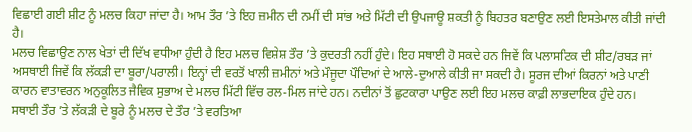ਵਿਛਾਈ ਗਈ ਸ਼ੀਟ ਨੂੰ ਮਲਚ ਕਿਹਾ ਜਾਂਦਾ ਹੈ। ਆਮ ਤੌਰ ’ਤੇ ਇਹ ਜ਼ਮੀਨ ਦੀ ਨਮੀਂ ਦੀ ਸਾਂਭ ਅਤੇ ਮਿੱਟੀ ਦੀ ਉਪਜਾਊ ਸ਼ਕਤੀ ਨੂੰ ਬਿਹਤਰ ਬਣਾਉਣ ਲਈ ਇਸਤੇਮਾਲ ਕੀਤੀ ਜਾਂਦੀ ਹੈ।
ਮਲਚ ਵਿਛਾਉਣ ਨਾਲ ਖੇਤਾਂ ਦੀ ਦਿੱਖ ਵਧੀਆ ਹੁੰਦੀ ਹੈ ਇਹ ਮਲਚ ਵਿਸ਼ੇਸ਼ ਤੌਰ ’ਤੇ ਕੁਦਰਤੀ ਨਹੀਂ ਹੁੰਦੇ। ਇਹ ਸਥਾਈ ਹੋ ਸਕਦੇ ਹਨ ਜਿਵੇਂ ਕਿ ਪਲਾਸਟਿਕ ਦੀ ਸ਼ੀਟ/ਰਬੜ ਜਾਂ ਅਸਥਾਈ ਜਿਵੇਂ ਕਿ ਲੱਕੜੀ ਦਾ ਬੂਰਾ/ਪਰਾਲੀ। ਇਨ੍ਹਾਂ ਦੀ ਵਰਤੋਂ ਖਾਲੀ ਜ਼ਮੀਨਾਂ ਅਤੇ ਮੌਜੂਦਾ ਪੌਦਿਆਂ ਦੇ ਆਲੇ-ਦੁਆਲੇ ਕੀਤੀ ਜਾ ਸਕਦੀ ਹੈ। ਸੂਰਜ ਦੀਆਂ ਕਿਰਨਾਂ ਅਤੇ ਪਾਣੀ ਕਾਰਨ ਵਾਤਾਵਰਨ ਅਨੁਕੂਲਿਤ ਜੈਵਿਕ ਸੁਭਾਅ ਦੇ ਮਲਚ ਮਿੱਟੀ ਵਿੱਚ ਰਲ-ਮਿਲ ਜਾਂਦੇ ਹਨ। ਨਦੀਨਾਂ ਤੋਂ ਛੁਟਕਾਰਾ ਪਾਉਣ ਲਈ ਇਹ ਮਲਚ ਕਾਫ਼ੀ ਲਾਭਦਾਇਕ ਹੁੰਦੇ ਹਨ।
ਸਥਾਈ ਤੌਰ ’ਤੇ ਲੱਕੜੀ ਦੇ ਬੂਰੇ ਨੂੰ ਮਲਚ ਦੇ ਤੌਰ ’ਤੇ ਵਰਤਿਆ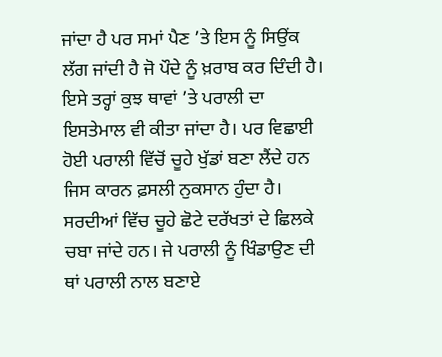ਜਾਂਦਾ ਹੈ ਪਰ ਸਮਾਂ ਪੈਣ ’ਤੇ ਇਸ ਨੂੰ ਸਿਉਂਕ ਲੱਗ ਜਾਂਦੀ ਹੈ ਜੋ ਪੌਦੇ ਨੂੰ ਖ਼ਰਾਬ ਕਰ ਦਿੰਦੀ ਹੈ। ਇਸੇ ਤਰ੍ਹਾਂ ਕੁਝ ਥਾਵਾਂ ’ਤੇ ਪਰਾਲੀ ਦਾ ਇਸਤੇਮਾਲ ਵੀ ਕੀਤਾ ਜਾਂਦਾ ਹੈ। ਪਰ ਵਿਛਾਈ ਹੋਈ ਪਰਾਲੀ ਵਿੱਚੋਂ ਚੂਹੇ ਖੁੱਡਾਂ ਬਣਾ ਲੈਂਦੇ ਹਨ ਜਿਸ ਕਾਰਨ ਫ਼ਸਲੀ ਨੁਕਸਾਨ ਹੁੰਦਾ ਹੈ। ਸਰਦੀਆਂ ਵਿੱਚ ਚੂਹੇ ਛੋਟੇ ਦਰੱਖਤਾਂ ਦੇ ਛਿਲਕੇ ਚਬਾ ਜਾਂਦੇ ਹਨ। ਜੇ ਪਰਾਲੀ ਨੂੰ ਖਿੰਡਾਉਣ ਦੀ ਥਾਂ ਪਰਾਲੀ ਨਾਲ ਬਣਾਏ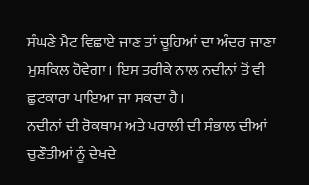ਸੰਘਣੇ ਮੈਟ ਵਿਛਾਏ ਜਾਣ ਤਾਂ ਚੂਹਿਆਂ ਦਾ ਅੰਦਰ ਜਾਣਾ ਮੁਸ਼ਕਿਲ ਹੋਵੇਗਾ। ਇਸ ਤਰੀਕੇ ਨਾਲ ਨਦੀਨਾਂ ਤੋਂ ਵੀ ਛੁਟਕਾਰਾ ਪਾਇਆ ਜਾ ਸਕਦਾ ਹੈ।
ਨਦੀਨਾਂ ਦੀ ਰੋਕਥਾਮ ਅਤੇ ਪਰਾਲੀ ਦੀ ਸੰਭਾਲ ਦੀਆਂ ਚੁਣੌਤੀਆਂ ਨੂੰ ਦੇਖਦੇ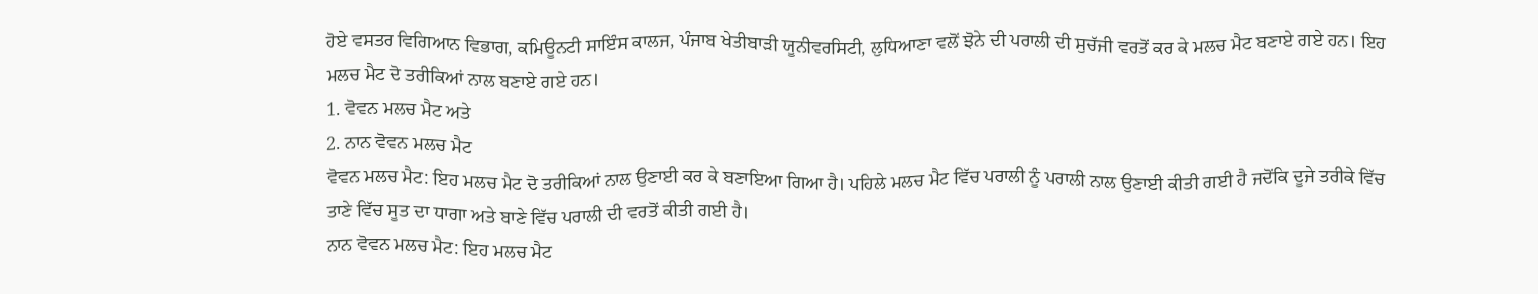ਹੋਏ ਵਸਤਰ ਵਿਗਿਆਨ ਵਿਭਾਗ, ਕਮਿਊਨਟੀ ਸਾਇੰਸ ਕਾਲਜ, ਪੰਜਾਬ ਖੇਤੀਬਾੜੀ ਯੂਨੀਵਰਸਿਟੀ, ਲੁਧਿਆਣਾ ਵਲੋਂ ਝੋਨੇ ਦੀ ਪਰਾਲੀ ਦੀ ਸੁਚੱਜੀ ਵਰਤੋਂ ਕਰ ਕੇ ਮਲਚ ਮੈਟ ਬਣਾਏ ਗਏ ਹਨ। ਇਹ ਮਲਚ ਮੈਟ ਦੋ ਤਰੀਕਿਆਂ ਨਾਲ ਬਣਾਏ ਗਏ ਹਨ।
1. ਵੋਵਨ ਮਲਚ ਮੈਟ ਅਤੇ
2. ਨਾਨ ਵੋਵਨ ਮਲਚ ਮੈਟ
ਵੋਵਨ ਮਲਚ ਮੈਟ: ਇਹ ਮਲਚ ਮੈਟ ਦੋ ਤਰੀਕਿਆਂ ਨਾਲ ਉਣਾਈ ਕਰ ਕੇ ਬਣਾਇਆ ਗਿਆ ਹੈ। ਪਹਿਲੇ ਮਲਚ ਮੈਟ ਵਿੱਚ ਪਰਾਲੀ ਨੂੰ ਪਰਾਲੀ ਨਾਲ ਉਣਾਈ ਕੀਤੀ ਗਈ ਹੈ ਜਦੋਂਕਿ ਦੂਜੇ ਤਰੀਕੇ ਵਿੱਚ ਤਾਣੇ ਵਿੱਚ ਸੂਤ ਦਾ ਧਾਗਾ ਅਤੇ ਬਾਣੇ ਵਿੱਚ ਪਰਾਲੀ ਦੀ ਵਰਤੋਂ ਕੀਤੀ ਗਈ ਹੈ।
ਨਾਨ ਵੋਵਨ ਮਲਚ ਮੈਟ: ਇਹ ਮਲਚ ਮੈਟ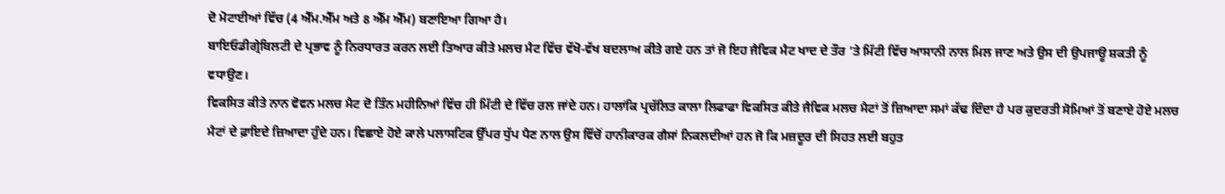ਦੋ ਮੋਟਾਈਆਂ ਵਿੱਚ (4 ਐੱਮ.ਐੱਮ ਅਤੇ 8 ਐੱਮ ਐੱਮ) ਬਣਾਇਆ ਗਿਆ ਹੈ।
ਬਾਇਓਡੀਗ੍ਰੇਬਿਲਟੀ ਦੇ ਪ੍ਰਭਾਵ ਨੂੰ ਨਿਰਧਾਰਤ ਕਰਨ ਲਈ ਤਿਆਰ ਕੀਤੇ ਮਲਚ ਮੈਟ ਵਿੱਚ ਵੱਖੋ-ਵੱਖ ਬਦਲਾਅ ਕੀਤੇ ਗਏ ਹਨ ਤਾਂ ਜੋ ਇਹ ਜੈਵਿਕ ਮੈਟ ਖਾਦ ਦੇ ਤੌਰ ’ਤੇ ਮਿੱਟੀ ਵਿੱਚ ਆਸਾਨੀ ਨਾਲ ਮਿਲ ਜਾਣ ਅਤੇ ਉਸ ਦੀ ਉਪਜਾਊ ਸ਼ਕਤੀ ਨੂੰ ਵਧਾਉਣ।
ਵਿਕਸਿਤ ਕੀਤੇ ਨਾਨ ਵੋਵਨ ਮਲਚ ਮੈਟ ਦੋ ਤਿੰਨ ਮਹੀਨਿਆਂ ਵਿੱਚ ਹੀ ਮਿੱਟੀ ਦੇ ਵਿੱਚ ਰਲ ਜਾਂਦੇ ਹਨ। ਹਾਲਾਂਕਿ ਪ੍ਰਚੱਲਿਤ ਕਾਲਾ ਲਿਫਾਫਾ ਵਿਕਸਿਤ ਕੀਤੇ ਜੈਵਿਕ ਮਲਚ ਮੈਟਾਂ ਤੋਂ ਜ਼ਿਆਦਾ ਸਮਾਂ ਕੱਢ ਦਿੰਦਾ ਹੈ ਪਰ ਕੁਦਰਤੀ ਸੋਮਿਆਂ ਤੋਂ ਬਣਾਏ ਹੋਏ ਮਲਚ ਮੈਟਾਂ ਦੇ ਫ਼ਾਇਦੇ ਜ਼ਿਆਦਾ ਹੁੰਦੇ ਹਨ। ਵਿਛਾਏ ਹੋਏ ਕਾਲੇ ਪਲਾਸਟਿਕ ਉੱਪਰ ਧੁੱਪ ਪੈਣ ਨਾਲ ਉਸ ਵਿੱਚੋਂ ਹਾਨੀਕਾਰਕ ਗੈਸਾਂ ਨਿਕਲਦੀਆਂ ਹਨ ਜੋ ਕਿ ਮਜ਼ਦੂਰ ਦੀ ਸਿਹਤ ਲਈ ਬਹੁਤ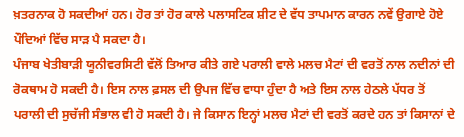ਖ਼ਤਰਨਾਕ ਹੋ ਸਕਦੀਆਂ ਹਨ। ਹੋਰ ਤਾਂ ਹੋਰ ਕਾਲੇ ਪਲਾਸਟਿਕ ਸ਼ੀਟ ਦੇ ਵੱਧ ਤਾਪਮਾਨ ਕਾਰਨ ਨਵੇਂ ਉਗਾਏ ਹੋਏ ਪੌਦਿਆਂ ਵਿੱਚ ਸਾੜ ਪੈ ਸਕਦਾ ਹੈ।
ਪੰਜਾਬ ਖੇਤੀਬਾੜੀ ਯੂਨੀਵਰਸਿਟੀ ਵੱਲੋਂ ਤਿਆਰ ਕੀਤੇ ਗਏ ਪਰਾਲੀ ਵਾਲੇ ਮਲਚ ਮੈਟਾਂ ਦੀ ਵਰਤੋਂ ਨਾਲ ਨਦੀਨਾਂ ਦੀ ਰੋਕਥਾਮ ਹੋ ਸਕਦੀ ਹੈ। ਇਸ ਨਾਲ ਫ਼ਸਲ ਦੀ ਉਪਜ ਵਿੱਚ ਵਾਧਾ ਹੁੰਦਾ ਹੈ ਅਤੇ ਇਸ ਨਾਲ ਹੇਠਲੇ ਪੱਧਰ ਤੋਂ ਪਰਾਲੀ ਦੀ ਸੁਚੱਜੀ ਸੰਭਾਲ ਵੀ ਹੋ ਸਕਦੀ ਹੈ। ਜੇ ਕਿਸਾਨ ਇਨ੍ਹਾਂ ਮਲਚ ਮੈਟਾਂ ਦੀ ਵਰਤੋਂ ਕਰਦੇ ਹਨ ਤਾਂ ਕਿਸਾਨਾਂ ਦੇ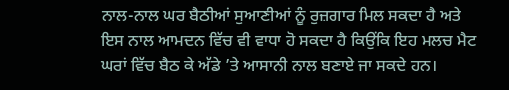ਨਾਲ-ਨਾਲ ਘਰ ਬੈਠੀਆਂ ਸੁਆਣੀਆਂ ਨੂੰ ਰੁਜ਼ਗਾਰ ਮਿਲ ਸਕਦਾ ਹੈ ਅਤੇ ਇਸ ਨਾਲ ਆਮਦਨ ਵਿੱਚ ਵੀ ਵਾਧਾ ਹੋ ਸਕਦਾ ਹੈ ਕਿਉਂਕਿ ਇਹ ਮਲਚ ਮੈਟ ਘਰਾਂ ਵਿੱਚ ਬੈਠ ਕੇ ਅੱਡੇ ’ਤੇ ਆਸਾਨੀ ਨਾਲ ਬਣਾਏ ਜਾ ਸਕਦੇ ਹਨ।